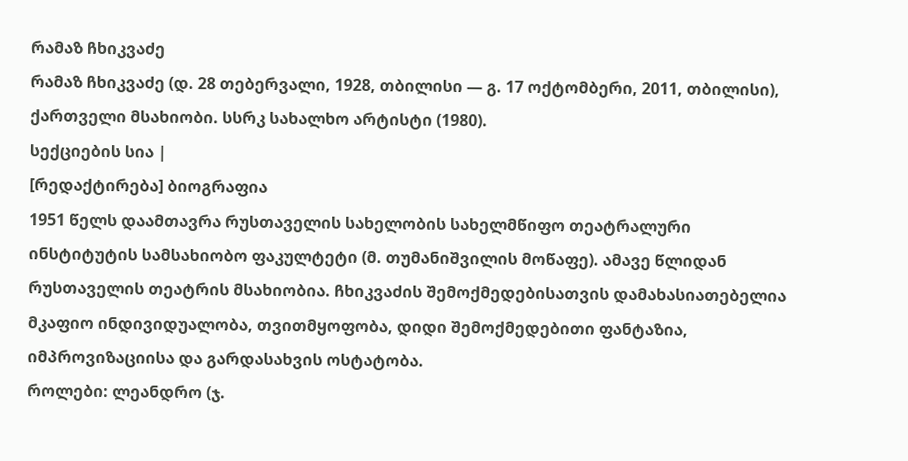რამაზ ჩხიკვაძე
რამაზ ჩხიკვაძე (დ. 28 თებერვალი, 1928, თბილისი — გ. 17 ოქტომბერი, 2011, თბილისი), ქართველი მსახიობი. სსრკ სახალხო არტისტი (1980).
სექციების სია |
[რედაქტირება] ბიოგრაფია
1951 წელს დაამთავრა რუსთაველის სახელობის სახელმწიფო თეატრალური ინსტიტუტის სამსახიობო ფაკულტეტი (მ. თუმანიშვილის მოწაფე). ამავე წლიდან რუსთაველის თეატრის მსახიობია. ჩხიკვაძის შემოქმედებისათვის დამახასიათებელია მკაფიო ინდივიდუალობა, თვითმყოფობა, დიდი შემოქმედებითი ფანტაზია, იმპროვიზაციისა და გარდასახვის ოსტატობა.
როლები: ლეანდრო (ჯ.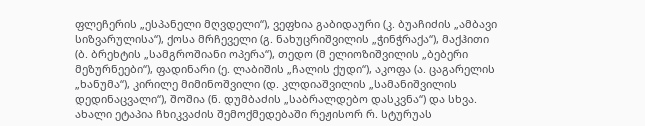ფლეჩერის „ესპანელი მღვდელი“), ვეფხია გაბიდაური (კ. ბუაჩიძის „ამბავი სიზვარულისა“), ქოსა მრჩეველი (გ. ნახუცრიშვილის „ჭინჭრაქა“), მაქჰითი (ბ. ბრეხტის „სამგროშიანი ოპერა“), თედო (მ ელიოზიშვილის „ბებერი მეზურნეები“), ფადინარი (ე. ლაბიშის „ჩალის ქუდი“), აკოფა (ა. ცაგარელის „ხანუმა“), კირილე მიმინოშვილი (დ. კლდიაშვილის „სამანიშვილის დედინაცვალი“), შოშია (ნ. დუმბაძის „საბრალდებო დასკვნა“) და სხვა. ახალი ეტაპია ჩხიკვაძის შემოქმედებაში რეჟისორ რ. სტურუას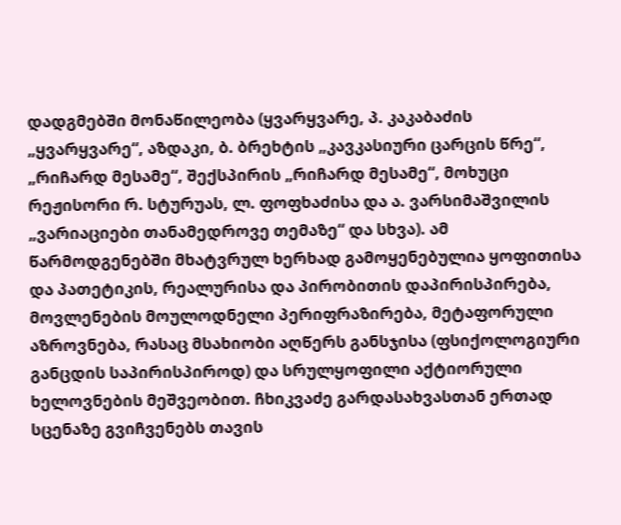დადგმებში მონაწილეობა (ყვარყვარე, პ. კაკაბაძის „ყვარყვარე“, აზდაკი, ბ. ბრეხტის „კავკასიური ცარცის წრე“, „რიჩარდ მესამე“, შექსპირის „რიჩარდ მესამე“, მოხუცი რეჟისორი რ. სტურუას, ლ. ფოფხაძისა და ა. ვარსიმაშვილის „ვარიაციები თანამედროვე თემაზე“ და სხვა). ამ წარმოდგენებში მხატვრულ ხერხად გამოყენებულია ყოფითისა და პათეტიკის, რეალურისა და პირობითის დაპირისპირება, მოვლენების მოულოდნელი პერიფრაზირება, მეტაფორული აზროვნება, რასაც მსახიობი აღწერს განსჯისა (ფსიქოლოგიური განცდის საპირისპიროდ) და სრულყოფილი აქტიორული ხელოვნების მეშვეობით. ჩხიკვაძე გარდასახვასთან ერთად სცენაზე გვიჩვენებს თავის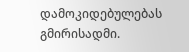დამოკიდებულებას გმირისადმი.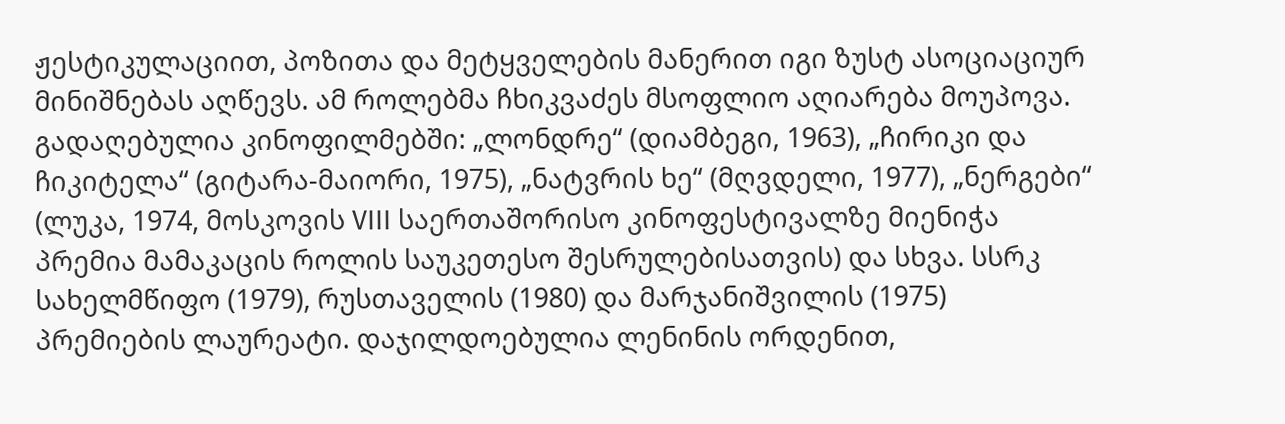ჟესტიკულაციით, პოზითა და მეტყველების მანერით იგი ზუსტ ასოციაციურ მინიშნებას აღწევს. ამ როლებმა ჩხიკვაძეს მსოფლიო აღიარება მოუპოვა.
გადაღებულია კინოფილმებში: „ლონდრე“ (დიამბეგი, 1963), „ჩირიკი და ჩიკიტელა“ (გიტარა-მაიორი, 1975), „ნატვრის ხე“ (მღვდელი, 1977), „ნერგები“ (ლუკა, 1974, მოსკოვის VIII საერთაშორისო კინოფესტივალზე მიენიჭა პრემია მამაკაცის როლის საუკეთესო შესრულებისათვის) და სხვა. სსრკ სახელმწიფო (1979), რუსთაველის (1980) და მარჯანიშვილის (1975) პრემიების ლაურეატი. დაჯილდოებულია ლენინის ორდენით,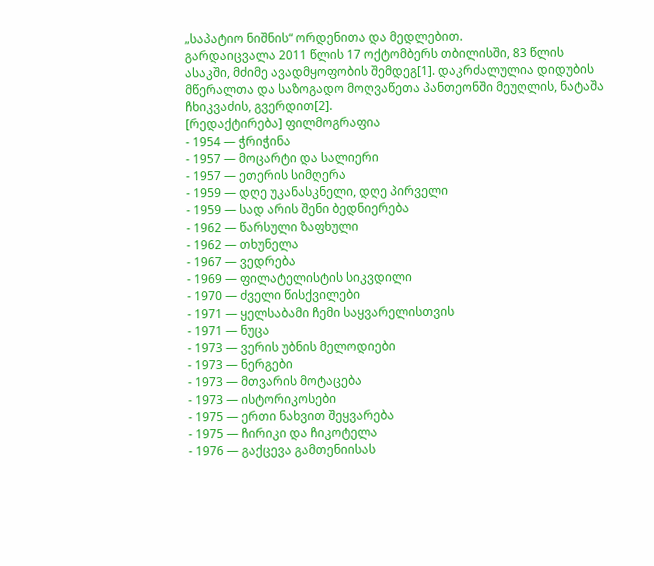„საპატიო ნიშნის“ ორდენითა და მედლებით.
გარდაიცვალა 2011 წლის 17 ოქტომბერს თბილისში, 83 წლის ასაკში, მძიმე ავადმყოფობის შემდეგ[1]. დაკრძალულია დიდუბის მწერალთა და საზოგადო მოღვაწეთა პანთეონში მეუღლის, ნატაშა ჩხიკვაძის, გვერდით[2].
[რედაქტირება] ფილმოგრაფია
- 1954 — ჭრიჭინა
- 1957 — მოცარტი და სალიერი
- 1957 — ეთერის სიმღერა
- 1959 — დღე უკანასკნელი, დღე პირველი
- 1959 — სად არის შენი ბედნიერება
- 1962 — წარსული ზაფხული
- 1962 — თხუნელა
- 1967 — ვედრება
- 1969 — ფილატელისტის სიკვდილი
- 1970 — ძველი წისქვილები
- 1971 — ყელსაბამი ჩემი საყვარელისთვის
- 1971 — ნუცა
- 1973 — ვერის უბნის მელოდიები
- 1973 — ნერგები
- 1973 — მთვარის მოტაცება
- 1973 — ისტორიკოსები
- 1975 — ერთი ნახვით შეყვარება
- 1975 — ჩირიკი და ჩიკოტელა
- 1976 — გაქცევა გამთენიისას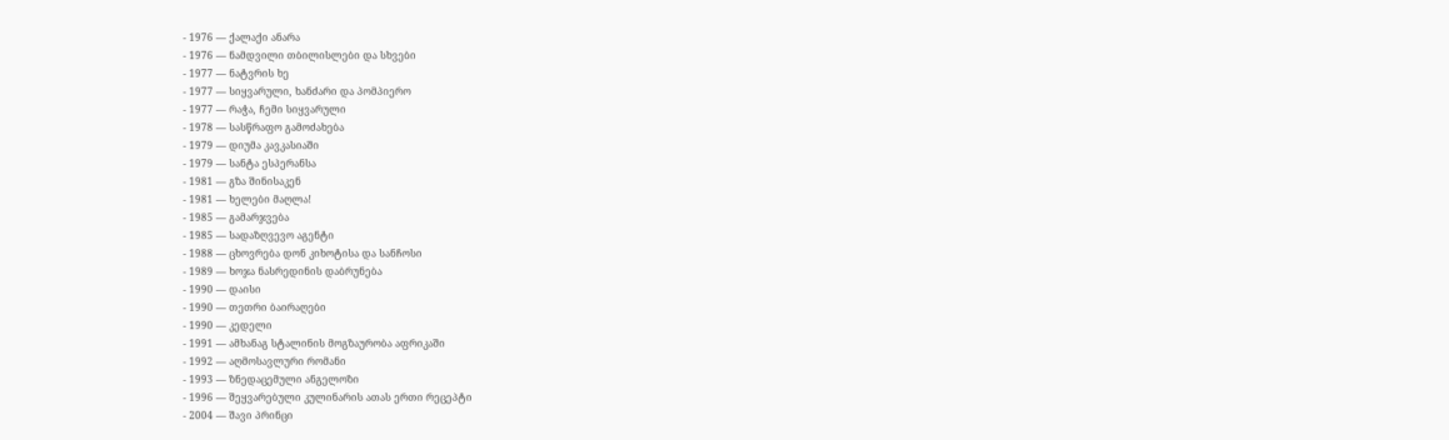- 1976 — ქალაქი ანარა
- 1976 — ნამდვილი თბილისლები და სხვები
- 1977 — ნატვრის ხე
- 1977 — სიყვარული, ხანძარი და პომპიერო
- 1977 — რაჭა, ჩემი სიყვარული
- 1978 — სასწრაფო გამოძახება
- 1979 — დიუმა კავკასიაში
- 1979 — სანტა ესპერანსა
- 1981 — გზა შინისაკენ
- 1981 — ხელები მაღლა!
- 1985 — გამარჯვება
- 1985 — სადაზღვევო აგენტი
- 1988 — ცხოვრება დონ კიხოტისა და სანჩოსი
- 1989 — ხოჯა ნასრედინის დაბრუნება
- 1990 — დაისი
- 1990 — თეთრი ბაირაღები
- 1990 — კედელი
- 1991 — ამხანაგ სტალინის მოგზაურობა აფრიკაში
- 1992 — აღმოსავლური რომანი
- 1993 — ზნედაცემული ანგელოზი
- 1996 — შეყვარებული კულინარის ათას ერთი რეცეპტი
- 2004 — შავი პრინცი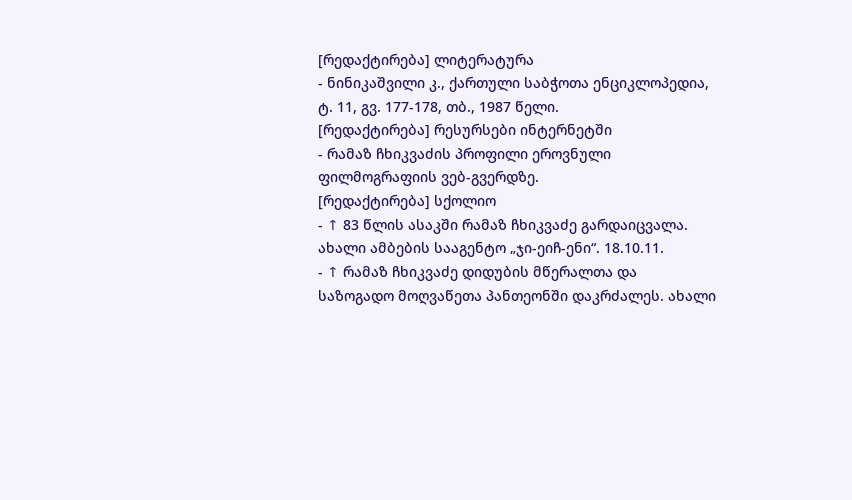[რედაქტირება] ლიტერატურა
- ნინიკაშვილი კ., ქართული საბჭოთა ენციკლოპედია, ტ. 11, გვ. 177-178, თბ., 1987 წელი.
[რედაქტირება] რესურსები ინტერნეტში
- რამაზ ჩხიკვაძის პროფილი ეროვნული ფილმოგრაფიის ვებ-გვერდზე.
[რედაქტირება] სქოლიო
- ↑ 83 წლის ასაკში რამაზ ჩხიკვაძე გარდაიცვალა. ახალი ამბების სააგენტო „ჯი-ეიჩ-ენი“. 18.10.11.
- ↑ რამაზ ჩხიკვაძე დიდუბის მწერალთა და საზოგადო მოღვაწეთა პანთეონში დაკრძალეს. ახალი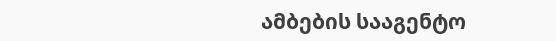ამბების სააგენტო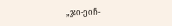„ჯი-ეიჩ-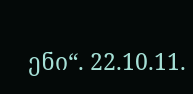ენი“. 22.10.11.